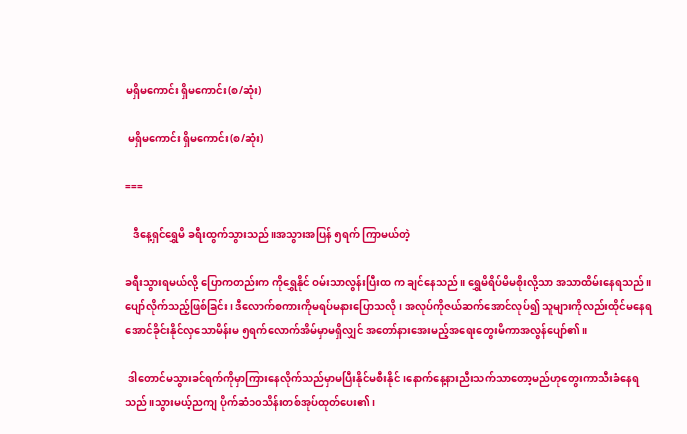မရှိမကောင်း ရှိမကောင်း(စ/ဆုံး)

 မရှိမကောင်း ရှိမကောင်း(စ/ဆုံး)

===

   ဒီနေ့ရှင်ရွှေမိ ခရီးထွက်သွားသည်။အသွားအပြန် ၅ရက် ကြာမယ်တဲ့

ခရီးသွားရမယ်လို့ ပြောကတည်းက ကိုရွှေနိုင် ဝမ်းသာလွန်းပြီးထ က ချင်နေသည်။ ရွှေမိရိပ်မိမစိုးလို့သာ အသာထိမ်းနေရသည်။ပျော်လိုက်သည့်ဖြစ်ခြင်း၊ ဒီလောက်စကားကိုမရပ်မနားပြောသလို၊ အလုပ်ကိုဇယ်ဆက်အောင်လုပ်၍ သူများကိုလည်းထိုင်မနေရအောင်ခိုင်းနိုင်လှသောမိန်းမ ၅ရက်လောက်အိမ်မှာမရှိလျှင် အတော်နားအေးမည့်အရေးတွေးမိကာအလွန်ပျော်၏။

 ဒါတောင်မသွားခင်ရက်ကိုမှာကြားနေလိုက်သည်မှာမပြီးနိုင်မစီးနိုင်၊နောက်နေ့နားညီးသက်သာတော့မည်ဟုတွေးကာသီးခံနေရသည်။သွားမယ့်ညကျ ပိုက်ဆံ၁၀သိန်းတစ်အုပ်ထုတ်ပေး၏၊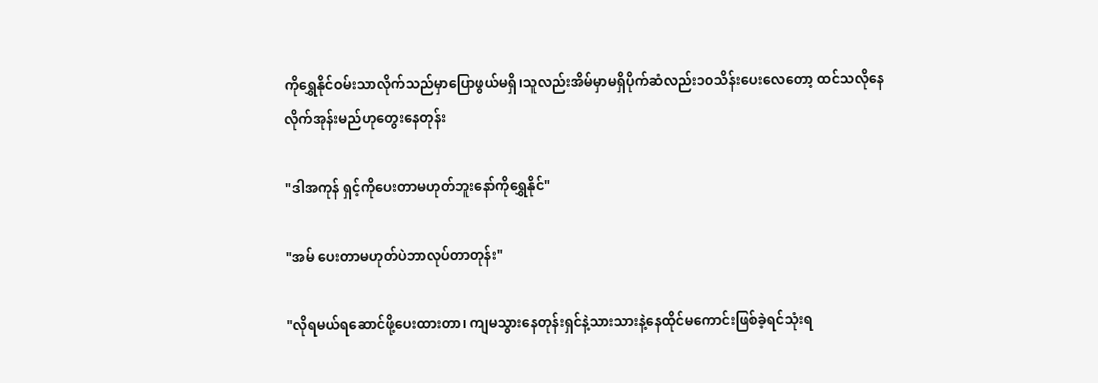ကိုရွှေနိုင်ဝမ်းသာလိုက်သည်မှာပြောဖွယ်မရှိ၊သူလည်းအိမ်မှာမရှိပိုက်ဆံလည်း၁၀သိန်းပေးလေတော့ ထင်သလိုနေလိုက်အုန်းမည်ဟုတွေးနေတုန်း

"ဒါအကုန် ရှင့်ကိုပေးတာမဟုတ်ဘူးနော်ကိုရွှေနိုင်"

"အမ် ပေးတာမဟုတ်ပဲဘာလုပ်တာတုန်း"

"လိုရမယ်ရဆောင်ဖို့ပေးထားတာ၊ ကျမသွားနေတုန်းရှင်နဲ့သားသားနဲ့နေထိုင်မကောင်းဖြစ်ခဲ့ရင်သုံးရ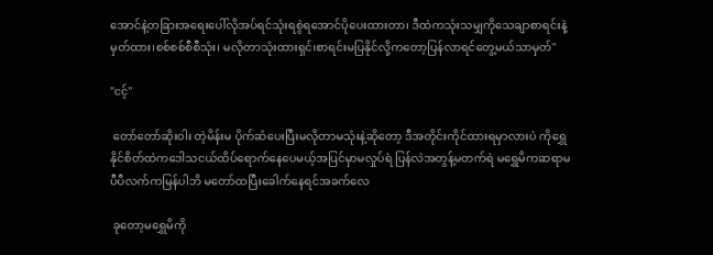အောင်နဲ့တခြားအရေးပေါ်လိုအပ်ရင်သုံးရစွဲရအောင်ပိုပေးထားတာ၊ ဒီထဲကသုံးသမျှကိုသေချာစာရင်းနဲ့မှတ်ထား၊စစ်စစ်စီစီသုံး၊ မလိုတာသုံးထားရှင်၊စာရင်းမပြနိုင်လို့ကတော့ပြန်လာရင်တွေ့မယ်သာမှတ်"

"ငင့်"

 တော်တော်ဆိုးဝါး တဲ့မိန်းမ ပိုက်ဆံပေးပြီးမလိုတာမသုံးနဲ့ဆိုတော့ ဒီအတိုင်းကိုင်ထားရမှာလားပဲ ကိုရွှေနိုင်စိတ်ထဲကဒေါသငယ်ထိပ်ရောက်နေပေမယ့်အပြင်မှာမလှုပ်ရဲ ပြန်လဲအတွန့်မတက်ရဲ မရွှေမိကဆရာမပီပီလက်ကမြန်ပါဘိ မတော်ထပြီးခေါက်နေရင်အခက်လေ

 ခုတော့မရွှေမိကို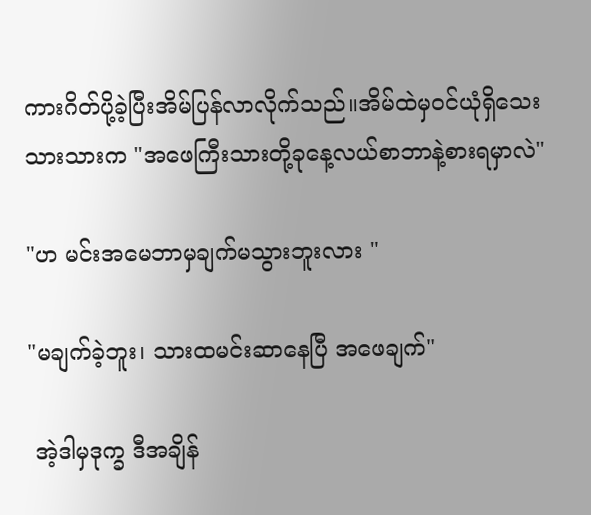ကားဂိတ်ပို့ခဲ့ပြီးအိမ်ပြန်လာလိုက်သည်။အိမ်ထဲမှဝင်ယုံရှိသေးသားသားက "အဖေကြီးသားတို့ခုနေ့လယ်စာဘာနဲ့စားရမှာလဲ"

"ဟ မင်းအမေဘာမှချက်မသွားဘူးလား "

"မချက်ခဲ့ဘူး၊ သားထမင်းဆာနေပြီ အဖေချက်"

 အဲ့ဒါမှဒုက္ခ ဒီအချိန်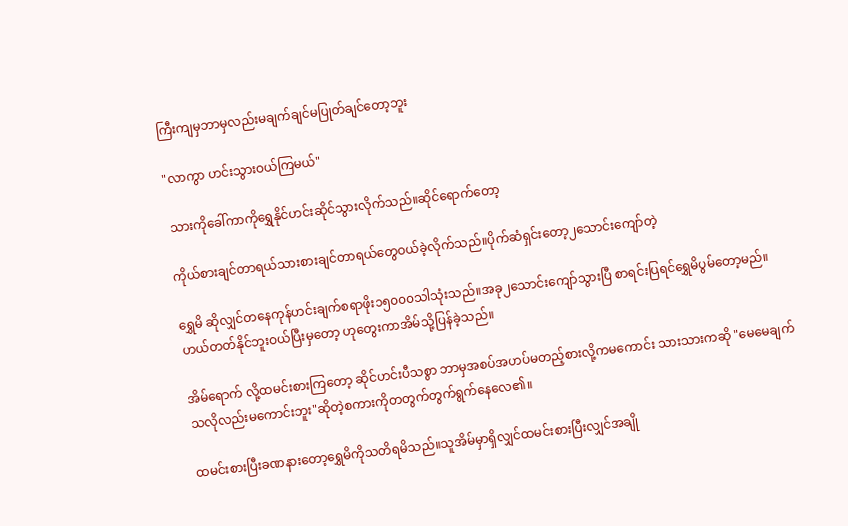ကြီးကျမှဘာမှလည်းမချက်ချင်မပြုတ်ချင်တော့ဘူး

"လာကွာ ဟင်းသွားဝယ်ကြမယ်"

 သားကိုခေါ်ကာကိုရွှေနိုင်ဟင်းဆိုင်သွားလိုက်သည်။ဆိုင်ရောက်တော့

ကိုယ်စားချင်တာရယ်သားစားချင်တာရယ်တွေဝယ်ခဲ့လိုက်သည်။ပိုက်ဆံရှင်းတော့၂သောင်းကျော်တဲ့

ရွှေမိ ဆိုလျှင်တနေကုန်ဟင်းချက်စရာဖိုး၁၅၀၀၀သါသုံးသည်။အခု၂သောင်းကျော်သွားပြီ စာရင်းပြရင်ရွှေမိပွမ်တော့မည်။ဟယ်တတ်နိုင်ဘူးဝယ်ပြီးမှတော့ ဟုတွေးကာအိမ်သို့ပြန်ခဲ့သည်။

အိမ်ရောက် လို့ထမင်းစားကြတော့ ဆိုင်ဟင်းပီသစွာ ဘာမှအစပ်အဟပ်မတည့်စားလို့ကမကောင်း သားသားကဆို "မေမေချက်သလိုလည်းမကောင်းဘူး"ဆိုတဲ့စကားကိုတတွက်တွက်ရွက်နေလေ၏။

ထမင်းစားပြီးခဏနားတော့ရွှေမိကိုသတိရမိသည်။သူအိမ်မှာရှိလျှင်ထမင်းစားပြီးလျှင်အချို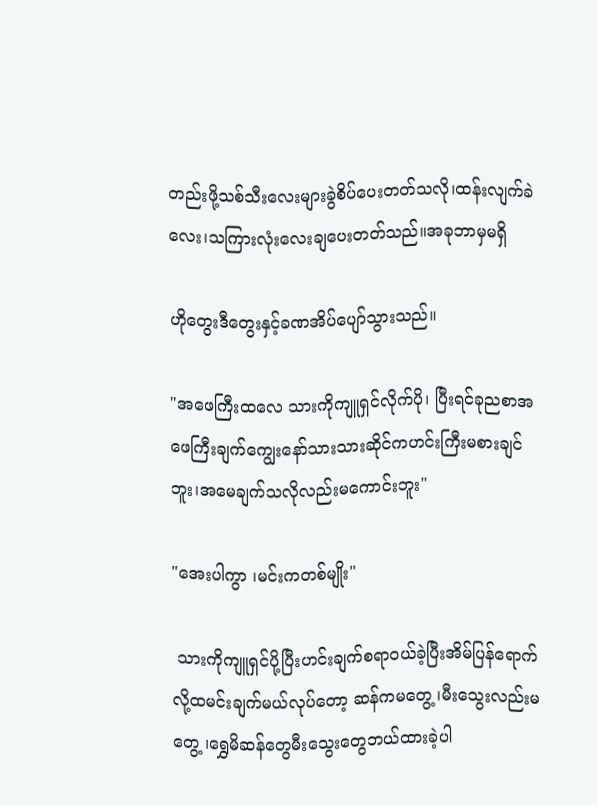တည်းဖို့သစ်သီးလေးများခွဲစိပ်ပေးတတ်သလို၊ထန်းလျက်ခဲလေး၊သကြားလုံးလေးချပေးတတ်သည်။အခုဘာမှမရှိ

ဟိုတွေးဒီတွေးနှင့်ခဏအိပ်ပျော်သွားသည်။

"အဖေကြီးထလေ သားကိုကျူရှင်လိုက်ပို၊ ပြီးရင်ခုညစာအဖေကြီးချက်ကျွေးနော်သားသားဆိုင်ကဟင်းကြီးမစားချင်ဘူး၊အမေချက်သလိုလည်းမကောင်းဘူး"

"အေးပါကွာ ၊မင်းကတစ်မျိုး"

 သားကိုကျူရှင်ပို့ပြီးဟင်းချက်စရာဝယ်ခဲ့ပြီးအိမ်ပြန်ရောက်လို့ထမင်းချက်မယ်လုပ်တော့ ဆန်ကမတွေ့ ၊မီးသွေးလည်းမတွေ့ ၊ရွှေမိဆန်တွေမီးသွေးတွေဘယ်ထားခဲ့ပါ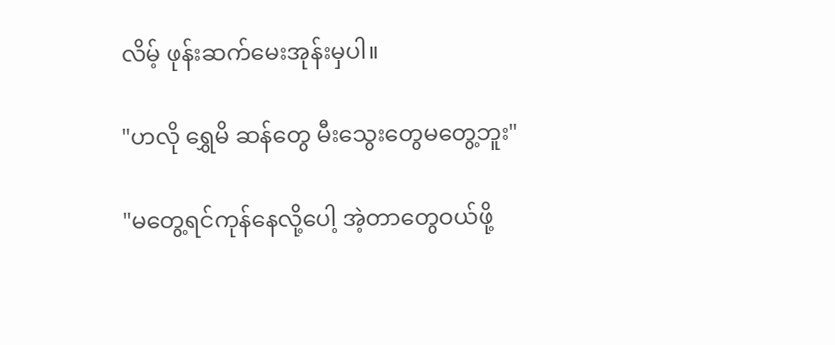လိမ့် ဖုန်းဆက်မေးအုန်းမှပါ။

"ဟလို ရွှေမိ ဆန်တွေ မီးသွေးတွေမတွေ့ဘူး"

"မတွေ့ရင်ကုန်နေလို့ပေါ့ အဲ့တာတွေဝယ်ဖို့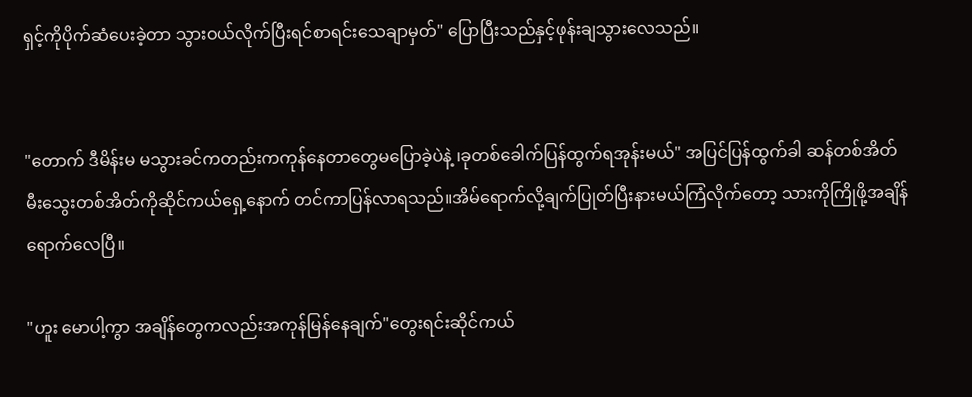ရှင့်ကိုပိုက်ဆံပေးခဲ့တာ သွားဝယ်လိုက်ပြီးရင်စာရင်းသေချာမှတ်" ပြောပြီးသည်နှင့်ဖုန်းချသွားလေသည်။


"တောက် ဒီမိန်းမ မသွားခင်ကတည်းကကုန်နေတာတွေမပြောခဲ့ပဲနဲ့ ၊ခုတစ်ခေါက်ပြန်ထွက်ရအုန်းမယ်" အပြင်ပြန်ထွက်ခါ ဆန်တစ်အိတ်မီးသွေးတစ်အိတ်ကိုဆိုင်ကယ်ရှေ့နောက် တင်ကာပြန်လာရသည်။အိမ်ရောက်လို့ချက်ပြုတ်ပြီးနားမယ်ကြံလိုက်တော့ သားကိုကြိုဖို့အချိန်ရောက်လေပြီ။

"ဟူး မောပါ့ကွာ အချိန်တွေကလည်းအကုန်မြန်နေချက်"တွေးရင်းဆိုင်ကယ်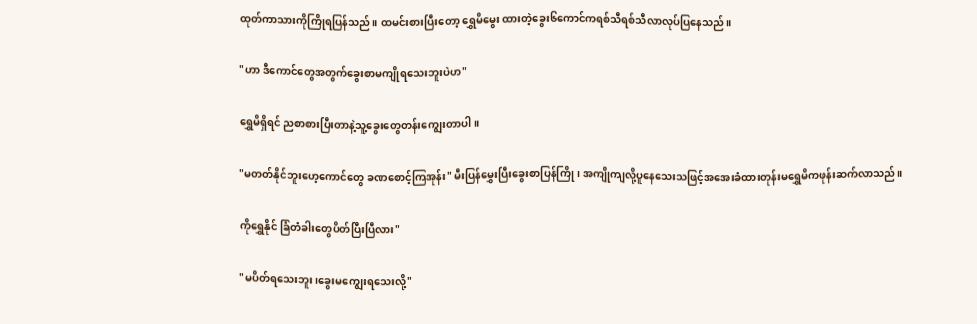ထုတ်ကာသားကိုကြိုရပြန်သည်။ ထမင်းစားပြီးတော့ ရွှေမိမွေး ထားတဲ့ခွေး၆ကောင်ကရစ်သီရစ်သီလာလုပ်ပြနေသည်။

"ဟာ ဒီကောင်တွေအတွက်ခွေးစာမကျိုရသေးဘူးပဲဟ"

ရွှေမိရှိရင် ညစာစားပြီးတာနဲ့သူ့ခွေးတွေတန်းကျွေးတာပါ။

"မတတ်နိုင်ဘူးဟေ့ကောင်တွေ ခဏစောင့်ကြအုန်း" မီးပြန်မွှေးပြီးခွေးစာပြန်ကြို ၊ အကျိုကျလို့ပူနေသေးသဖြင့်အအေးခံထားတုန်းမရွှေမိကဖုန်းဆက်လာသည်။

ကိုရွှေနိုင် ခြံတံခါးတွေပိတ်ပြီးပြီလား"

"မပိတ်ရသေးဘူး၊ခွေးမကျွေးရသေးလို့"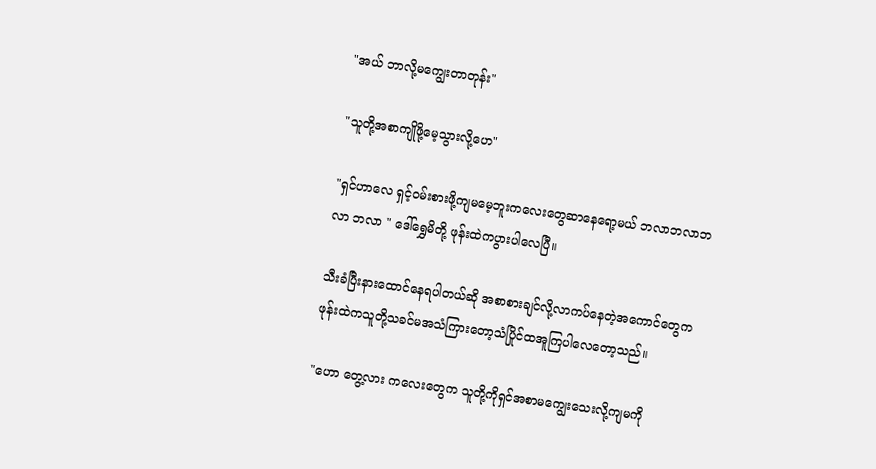"အယ် ဘာလို့မကျွေးတာတုန်း"

"သူတို့အစာကျိုဖို့မေ့သွားလို့ဟေ"

"ရှင်ဟာလေ ရှင့်ဝမ်းစားဖို့ကျမမေ့ဘူးကလေးတွေဆာနေရော့မယ် ဘလာဘလာဘလာ ဘလာ " ဒေါ်ရွှေမိတို့ ဖုန်းထဲကပွားပါလေပြီ။

သီးခံပြီးနားထောင်နေရပါတယ်ဆို အစာစားချင်လို့လာကပ်နေတဲ့အကောင်တွေကဖုန်းထဲကသူတို့သခင်မအသံကြားတော့သံပြိုင်ထအူကြပါလေတော့သည်။

"ဟော တွေ့လား ကလေးတွေက သူတို့ကိုရှင်အစာမကျွေးသေးလို့ကျမကို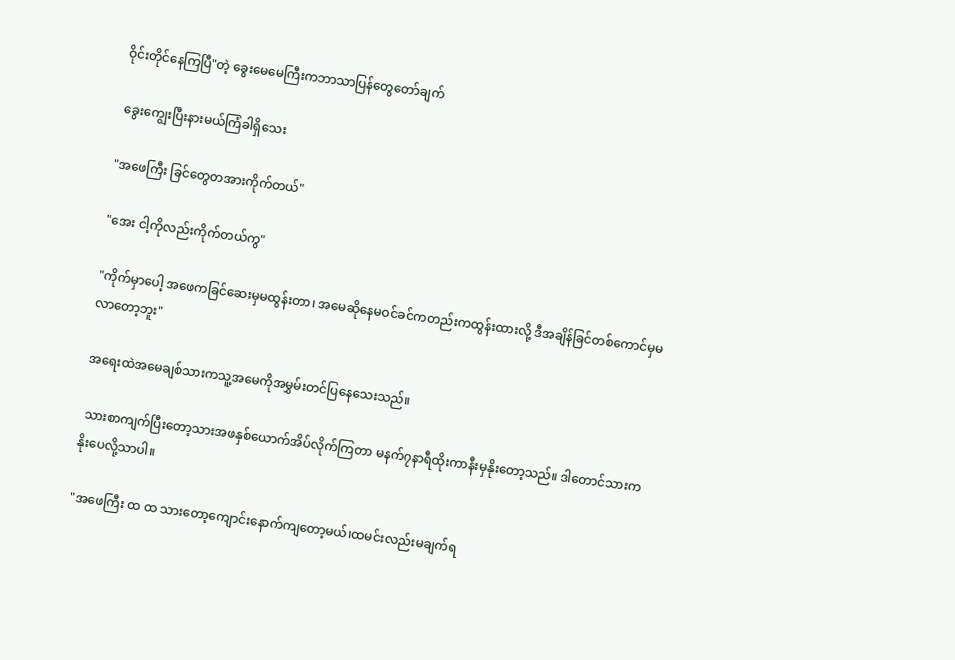ဝိုင်းတိုင်နေကြပြီ"တဲ့ ခွေးမေမေကြီးကဘာသာပြန်တွေတော်ချက်

 ခွေးကျွေးပြီးနားမယ်ကြံခါရှိသေး

"အဖေကြီး ခြင်တွေတအားကိုက်တယ်"

"အေး ငါ့ကိုလည်းကိုက်တယ်ကွ"

"ကိုက်မှာပေါ့ အဖေကခြင်ဆေးမှမထွန်းတာ၊ အမေဆိုနေမဝင်ခင်ကတည်းကထွန်းထားလို့ ဒီအချိန်ခြင်တစ်ကောင်မှမလာတော့ဘူး"

အရေးထဲအမေချစ်သားကသူ့အမေကိုအမွှမ်းတင်ပြနေသေးသည်။

 သားစာကျက်ပြီးတော့သားအဖနှစ်ယောက်အိပ်လိုက်ကြတာ မနက်၇နာရီထိုးကာနီးမှနိုးတော့သည်။ ဒါတောင်သားကနိုးပေလို့သာပါ။

"အဖေကြီး ထ ထ သားတော့ကျောင်းနောက်ကျတော့မယ်၊ထမင်းလည်းမချက်ရ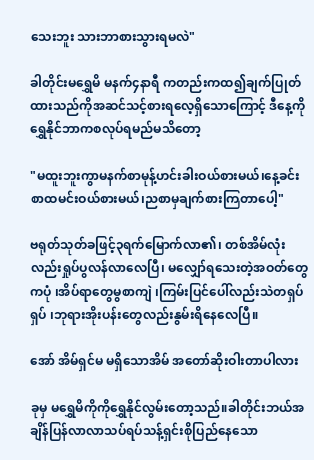သေးဘူး သားဘာစားသွားရမလဲ"

ခါတိုင်းမရွှေမိ မနက်၄နာရီ ကတည်းကထ၍ချက်ပြုတ်ထားသည်ကိုအဆင်သင့်စားရလေ့ရှိသောကြောင့် ဒီနေ့ကိုရွှေနိုင်ဘာကစလုပ်ရမည်မသိတော့

"မထူးဘူးကွာမနက်စာမုန့်ဟင်းခါးဝယ်စားမယ်၊နေ့ခင်းစာထမင်းဝယ်စားမယ်၊ညစာမှချက်စားကြတာပေါ့"

ဗရုတ်သုတ်ခဖြင့်၃ရက်မြောက်လာ၏၊ တစ်အိမ်လုံးလည်းရှုပ်ပွလန်လာလေပြီ၊ မလျှော်ရသေးတဲ့အဝတ်တွေကပုံ ၊အိပ်ရာတွေမွစာကျဲ ၊ကြမ်းပြင်ပေါ်လည်းသဲတရှပ်ရှပ် ၊ဘုရားအိုးပန်းတွေလည်းနွမ်းရိနေလေပြီ။

အော် အိမ်ရှင်မ မရှိသောအိမ် အတော်ဆိုးဝါးတာပါလား

ခုမှ မရွှေမိကိုကိုရွှေနိုင်လွမ်းတော့သည်။ခါတိုင်းဘယ်အချိန်ပြန်လာလာသပ်ရပ်သန့်ရှင်းစိုပြည်နေသော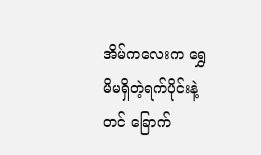အိမ်ကလေးက ရွှေမိမရှိတဲ့ရက်ပိုင်းနဲ့တင် ခြောက်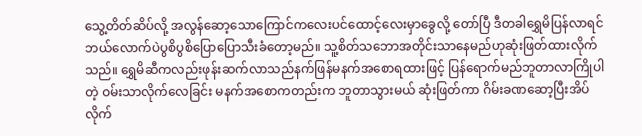သွေ့တိတ်ဆိပ်လို့ အလွန်ဆော့သောကြောင်ကလေးပင်ထောင့်လေးမှာခွေလို့ တော်ပြီ ဒီတခါရွှေမိပြန်လာရင် ဘယ်လောက်ပဲပွစိပွစိပြောပြောသီးခံတော့မည်။ သူ့စိတ်သဘောအတိုင်းသာနေမည်ဟုဆုံးဖြတ်ထားလိုက်သည်။ ရွှေမိဆီကလည်းဖုန်းဆက်လာသည်နက်ဖြန်မနက်အစောရထားဖြင့် ပြန်ရောက်မည်ဘူတာလာကြိုပါတဲ့ ဝမ်းသာလိုက်လေခြင်း မနက်အစောကတည်းက ဘူတာသွားမယ် ဆုံးဖြတ်ကာ ဂိမ်းခဏဆော့ပြီးအိပ်လိုက်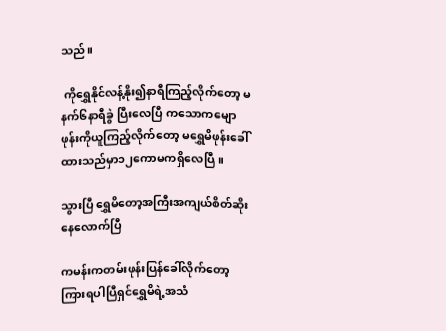သည်။

 ကိုရွှေနိုင်လန့်နိုး၍နာရီကြည့်လိုက်တော့ မနက်၆နာရီခွဲ ပြီးလေပြီ ကသောကမျောဖုန်းကိုယူကြည့်လိုက်တော့ မရွှေမိဖုန်းခေါ်ထားသည်မှာ၁၂ကောမကရှိလေပြီ ။

သွားပြီ ရွှေမိတော့အကြီးအကျယ်စိတ်ဆိုးနေလောက်ပြီ

ကမန်းကတမ်းဖုန်းပြန်ခေါ်လိုက်တော့ ကြားရပါပြီရှင်ရွှေမိရဲ့အသံ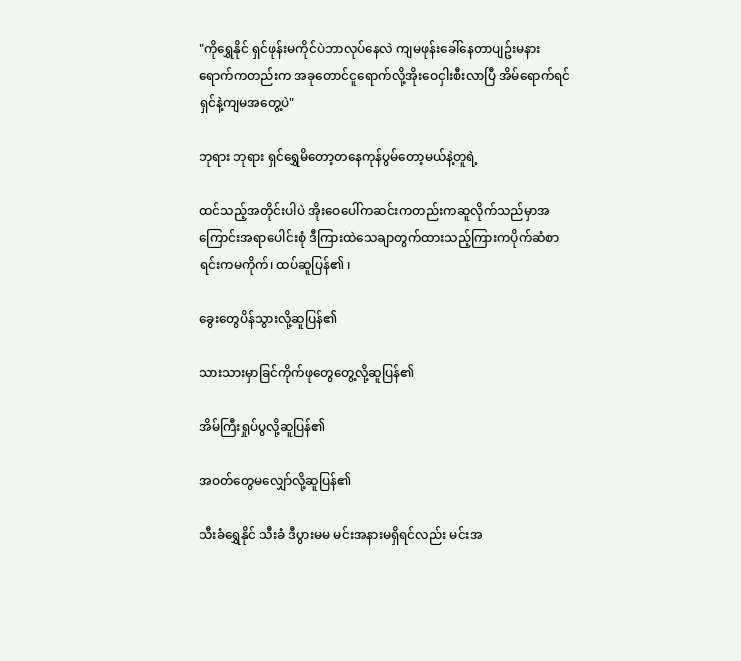"ကိုရွှေနိုင် ရှင်ဖုန်းမကိုင်ပဲဘာလုပ်နေလဲ ကျမဖုန်းခေါ်နေတာပျဥ်းမနားရောက်ကတည်းက အခုတောင်ငူရောက်လို့အိုးဝေငှါးစီးလာပြီ အိမ်ရောက်ရင် ရှင်နဲ့ကျမအတွေ့ပဲ"

ဘုရား ဘုရား ရှင်ရွှေမိတော့တနေကုန်ပွမ်တော့မယ်နဲ့တူရဲ့

ထင်သည့်အတိုင်းပါပဲ အိုးဝေပေါ်ကဆင်းကတည်းကဆူလိုက်သည်မှာအကြောင်းအရာပေါင်းစုံ ဒီကြားထဲသေချာတွက်ထားသည့်ကြားကပိုက်ဆံစာရင်းကမကိုက်၊ ထပ်ဆူပြန်၏ ၊

ခွေးတွေပိန်သွားလို့ဆူပြန်၏

သားသားမှာခြင်ကိုက်ဖုတွေတွေ့လို့ဆူပြန်၏

အိမ်ကြီးရှုပ်ပွလို့ဆူပြန်၏

အဝတ်တွေမလျှော်လို့ဆူပြန်၏

သီးခံရွှေနိုင် သီးခံ ဒီပွားမမ မင်းအနားမရှိရင်လည်း မင်းအ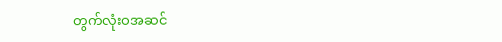တွက်လုံးဝအဆင်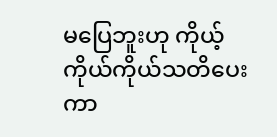မပြေဘူးဟု ကိုယ့်ကိုယ်ကိုယ်သတိပေးကာ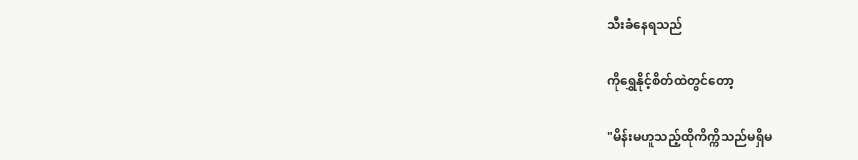သီးခံနေရသည်

ကိုရွှေနိုင့်စိတ်ထဲတွင်တော့

"မိန်းမဟူသည့်ထိုကိက္ကိသည်မရှိမ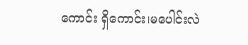ကောင်း ရှိကောင်း၊မပေါင်းလဲ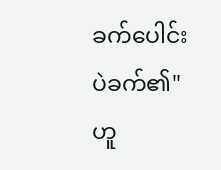ခက်ပေါင်းပဲခက်၏"ဟူ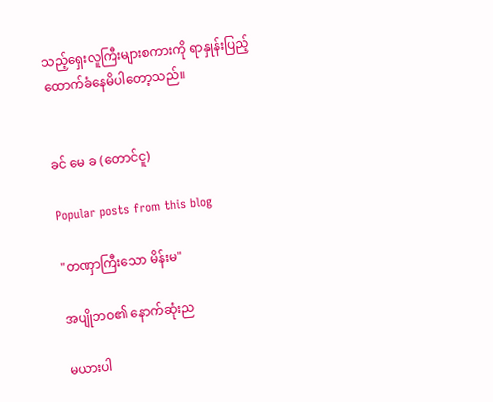သည့်ရှေးလူကြီးများစကားကို ရာနှုန်းပြည့်ထောက်ခံနေမိပါတော့သည်။


ခင် မေ ခ (တောင်ငူ)

Popular posts from this blog

"တဏှာကြီးသော မိန်းမ"

အပျိုဘဝ၏ နောက်ဆုံးည

မယားပါ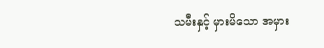သမီးနှင့် မှားမိသော အမှား